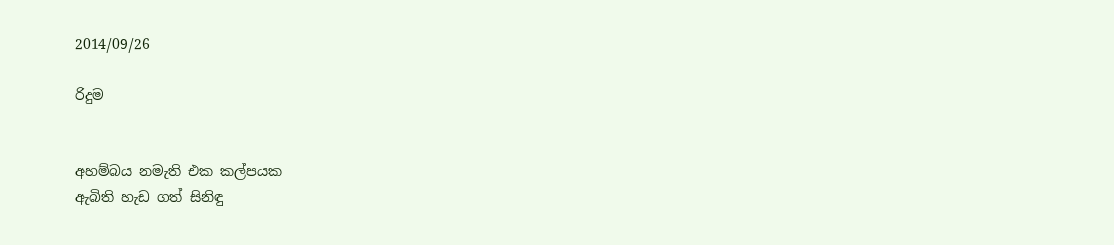2014/09/26

රිදුම


අහම්බය නමැති එක කල්පයක
ඇබිති හැඩ ගත් සිනිඳු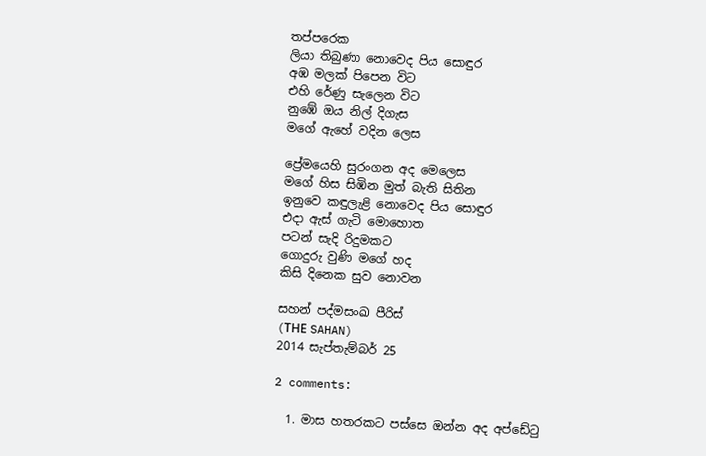තප්පරෙක
ලියා තිබුණා නොවෙද පිය සොඳුර
අඹ මලක් පිපෙන විට
එහි රේණු සැලෙන විට
නුඹේ ඔය නිල් දිගැස
මගේ ඇහේ වදින ලෙස

ප්‍රේමයෙහි සුරංගන අද මෙලෙස
මගේ හිස සිඹින මුත් බැති සිතින
ඉනුවෙ කඳුලැළි නොවෙද පිය සොඳුර
එදා ඇස් ගැටි මොහොත
පටන් සැදි රිදුමකට
ගොදුරු වුණි මගේ හද
කිසි දිනෙක සුව නොවන

සහන් පද්මසංඛ පීරිස්
(THЕ SAHAN)
2014 සැප්තැම්බර් 25

2 comments:

  1. මාස හතරකට පස්සෙ ඔන්න අද අප්ඩේටු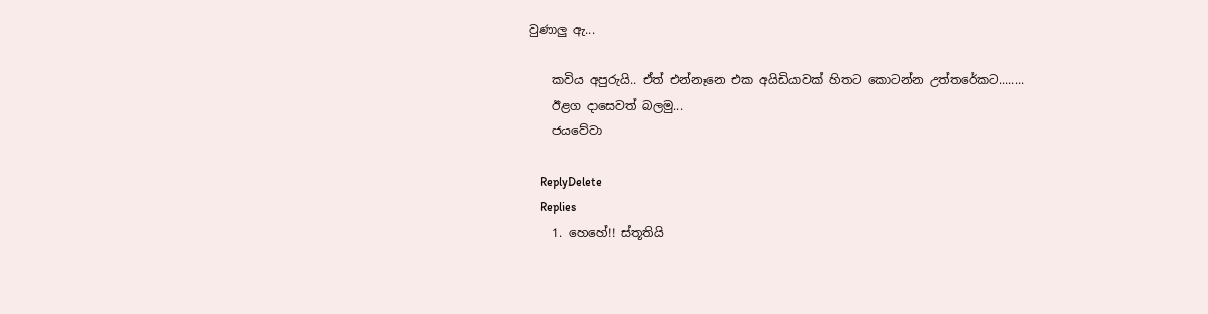වුණාලු ඇ...

    කවිය අපුරුයි.. ඒත් එන්නෑනෙ එක අයිඩියාවක් හිතට කොටන්න උත්තරේකට........
    ඊළග දාසෙවත් බලමු...
    ජයවේවා

    ReplyDelete
    Replies
    1. හෙහේ!! ස්තූතියි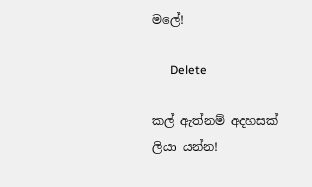මලේ!

      Delete

කල් ඇත්නම් අදහසක් ලියා යන්න!